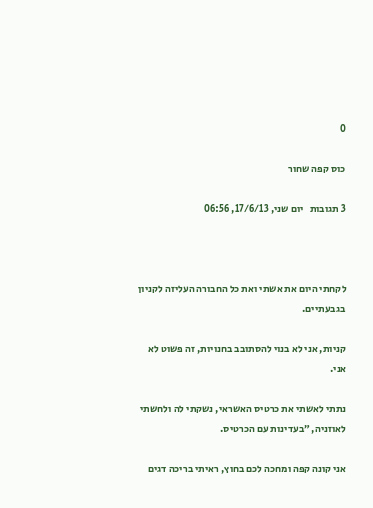0

כוס קפה שחור

3 תגובות   יום שני, 17/6/13, 06:56



לקחתי היום את אשתי ואת כל החבורה העליזה לקניון בגבעתיים.

קניות, אני לא בנוי להסתובב בחנויות, זה פשוט לא אני.

נתתי לאשתי את כרטיס האשראי, נשקתי לה ולחשתי לאוזניה, ״בעדינות עם הכרטיס.

אני קונה קפה ומחכה לכם בחוץ, ראיתי בריכה דגים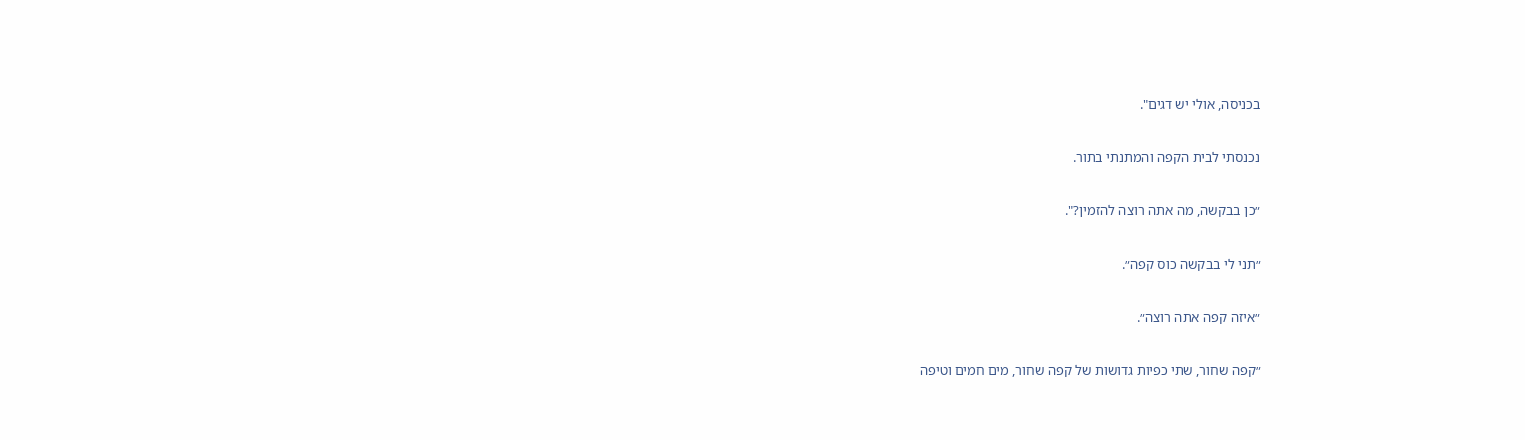בכניסה, אולי יש דגים".

נכנסתי לבית הקפה והמתנתי בתור.

״כן בבקשה, מה אתה רוצה להזמין?".

״תני לי בבקשה כוס קפה״.

״איזה קפה אתה רוצה״.

״קפה שחור, שתי כפיות גדושות של קפה שחור, מים חמים וטיפה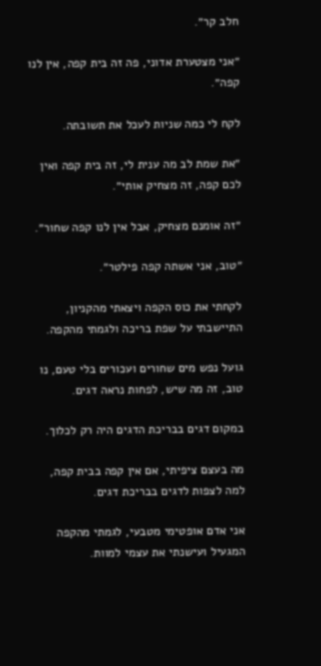חלב קר״.

״אני מצטערת אדוני, פה זה בית קפה, אין לנו קפה״.

לקח לי כמה שניות לעכל את תשובתה.

״את שמת לב מה ענית לי, זה בית קפה ואין לכם קפה, זה מצחיק אותי״.

״זה אומנם מצחיק, אבל אין לנו קפה שחור״.

״טוב, אני אשתה קפה פילטר״.

לקחתי את כוס הקפה ויצאתי מהקניון, התיישבתי על שפת בריכה ולגמתי מהקפה.

גועל נפש מים שחורים ועכורים בלי טעם, נו טוב, זה מה שיש, לפחות נראה דגים.

במקום דגים בבריכת הדגים היה רק לכלוך.

מה בעצם ציפיתי, אם אין קפה בבית קפה, למה לצפות לדגים בבריכת דגים.

אני אדם אופטימי מטבעי, לגמתי מהקפה המגעיל ועישנתי את עצמי למוות.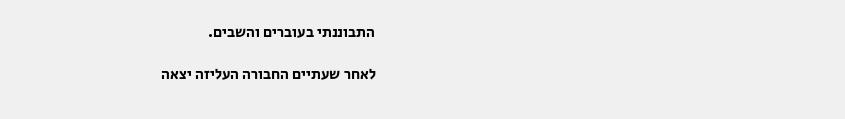התבוננתי בעוברים והשבים.

לאחר שעתיים החבורה העליזה יצאה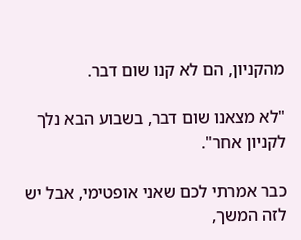מהקניון, הם לא קנו שום דבר.

"לא מצאנו שום דבר, בשבוע הבא נלך לקניון אחר".

כבר אמרתי לכם שאני אופטימי, אבל יש לזה המשך,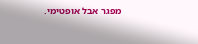מפגר אבל אופטימי.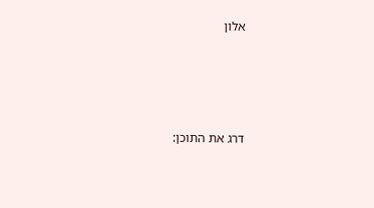אלון





דרג את התוכן: